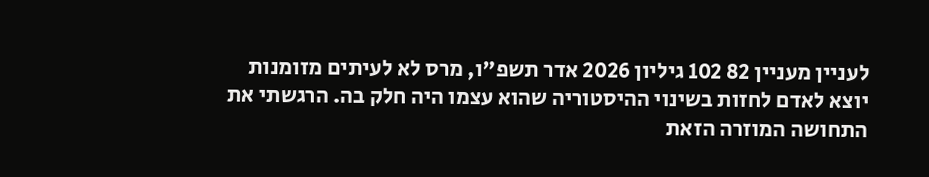לעניין מעניין 82 102 גיליון 2026 אדר תשפ"ו, מרס לא לעיתים מזומנות יוצא לאדם לחזות בשינוי ההיסטוריה שהוא עצמו היה חלק בה. הרגשתי את התחושה המוזרה הזאת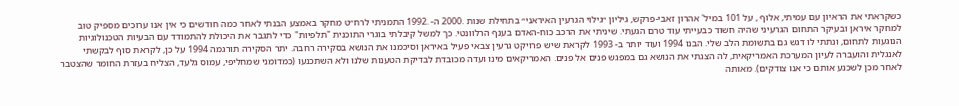כשקראתי את הראיון עם עמיתי, אלוף , על 101 במיל' אהרון זאבי-פרקש, גיליון ״גילוי הגרעין האיראני״ בתחילת שנות .2000 ה- .1992 התמניתי לרח״ט מחקר באמצע הבנתי לאחר כמה חודשים כי אין אנו ערוכים מספיק טוב למחקר איראן ובעיקר התחום הגרעיני שהיה חשוד כבעייתי עוד טרם הגעתי. שיניתי את הרכב כוח-האדם בענף הרלוונטי. כך למשל קיבלתי בוגרי התוכנית "תלפיות" כדי לתגבר את היכולת להתמודד עם הבעיות הטכנולוגיות הנוגעות לתחום, ונתתי לו דגש גם בתשומת הלב שלי. הבנו 1994 ועוד יותר ב- 1993 לקראת שיש פרויקט גרעין צבאי פעיל באיראן וסיכמנו את הנושא בסקירה רחבה. יתר הסקירה תורגמה 1994 על כן, לקראת סוף לבקשתי לאנגלית והועברה לעיון המערכת האמריקאית, לה הצגתי את הנושא גם במפגש פנים אל פנים. האמריקאים מינו ועדה מכובדת לבדיקת הטענות שלנו ולא השתכנעו (כמדומני שמחליפי, עמוס גלעד, הצליח בעזרת החומר שהצטבר לאחר מכן לשכנע אותם כי אנו צודקים). מאותה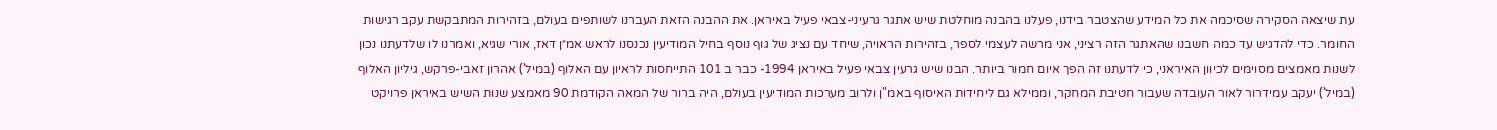עת שיצאה הסקירה שסיכמה את כל המידע שהצטבר בידנו, פעלנו בהבנה מוחלטת שיש אתגר גרעיני-צבאי פעיל באיראן. את ההבנה הזאת העברנו לשותפים בעולם, בזהירות המתבקשת עקב רגישות החומר. כדי להדגיש עד כמה חשבנו שהאתגר הזה רציני, אני מרשה לעצמי לספר, בזהירות הראויה, שיחד עם נציג של גוף נוסף בחיל המודיעין נכנסנו לראש אמ״ן דאז, אורי שגיא, ואמרנו לו שלדעתנו נכון לשנות מאמצים מסוימים לכיוון האיראני, כי לדעתנו זה הפך איום חמור ביותר. הבנו שיש גרעין צבאי פעיל באיראן 1994- כבר ב 101 התייחסות לראיון עם האלוף (במיל') אהרון זאבי-פרקש, גיליון האלוף (במיל') יעקב עמידרור לאור העובדה שעבור חטיבת המחקר, וממילא גם ליחידות האיסוף באמ"ן ולרוב מערכות המודיעין בעולם, היה ברור של המאה הקודמת 90 מאמצע שנות השיש באיראן פרויקט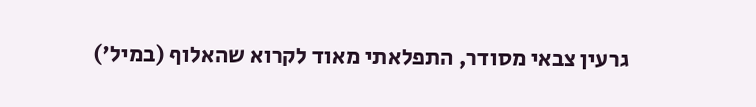גרעין צבאי מסודר, התפלאתי מאוד לקרוא שהאלוף (במיל')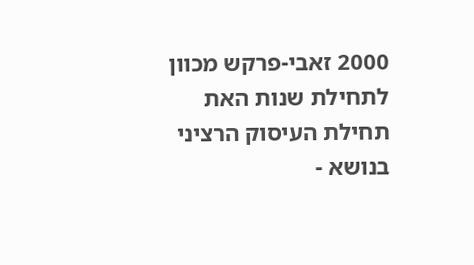2000 זאבי-פרקש מכוון לתחילת שנות האת תחילת העיסוק הרציני בנושא -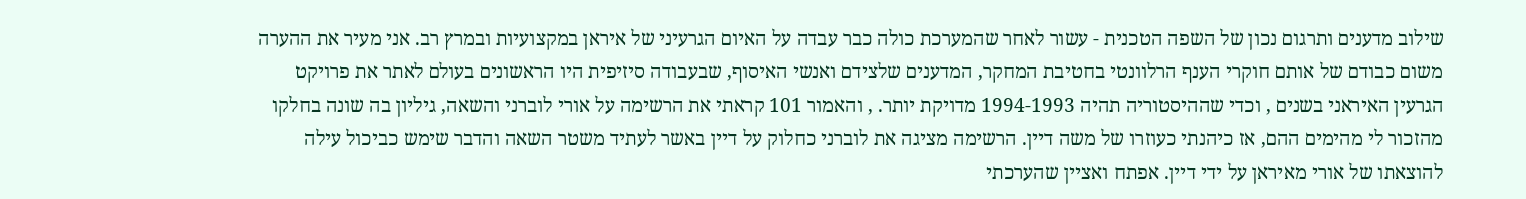שילוב מדענים ותרגום נכון של השפה הטכנית - עשור לאחר שהמערכת כולה כבר עבדה על האיום הגרעיני של איראן במקצועיות ובמרץ רב. אני מעיר את ההערה משום כבודם של אותם חוקרי הענף הרלוונטי בחטיבת המחקר, המדענים שלצידם ואנשי האיסוף, שבעבודה סיזיפית היו הראשונים בעולם לאתר את פרויקט הגרעין האיראני בשנים , וכדי שההיסטוריה תהיה 1994-1993 מדויקת יותר. , והאמור 101 קראתי את הרשימה על אורי לוברני והשאה, גיליון בה שונה בחלקו מהזכור לי מהימים ההם, אז כיהנתי כעוזרו של משה דיין. הרשימה מציגה את לוברני כחלוק על דיין באשר לעתיד משטר השאה והדבר שימש כביכול עילה להוצאתו של אורי מאיראן על ידי דיין. אפתח ואציין שהערכתי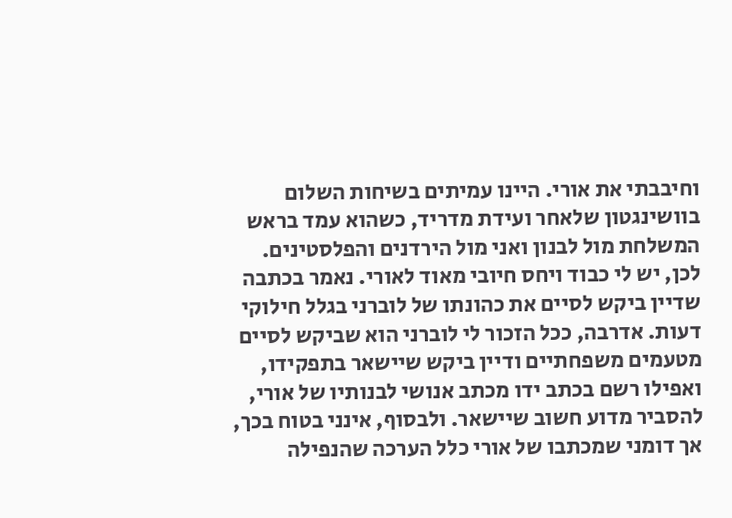וחיבבתי את אורי. היינו עמיתים בשיחות השלום בוושינגטון שלאחר ועידת מדריד, כשהוא עמד בראש המשלחת מול לבנון ואני מול הירדנים והפלסטינים. לכן, יש לי כבוד ויחס חיובי מאוד לאורי. נאמר בכתבה שדיין ביקש לסיים את כהונתו של לוברני בגלל חילוקי דעות. אדרבה, ככל הזכור לי לוברני הוא שביקש לסיים מטעמים משפחתיים ודיין ביקש שיישאר בתפקידו, ואפילו רשם בכתב ידו מכתב אנושי לבנותיו של אורי, להסביר מדוע חשוב שיישאר. ולבסוף, אינני בטוח בכך, אך דומני שמכתבו של אורי כלל הערכה שהנפילה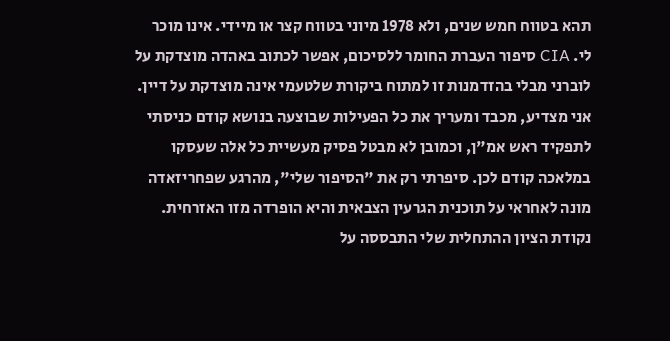תהא בטווח חמש שנים, ולא 1978 מיוני בטווח קצר או מיידי. אינו מוכר לי. CIA סיפור העברת החומר ללסיכום, אפשר לכתוב באהדה מוצדקת על לוברני מבלי בהזדמנות זו למתוח ביקורת שלטעמי אינה מוצדקת על דיין. אני מצדיע, מכבד ומעריך את כל הפעילות שבוצעה בנושא קודם כניסתי לתפקיד ראש אמ"ן, וכמובן לא מבטל פסיק מעשיית כל אלה שעסקו במלאכה קודם לכן. סיפרתי רק את "הסיפור שלי", מהרגע שפחריזאדה מונה לאחראי על תוכנית הגרעין הצבאית והיא הופרדה מזו האזרחית. נקודת הציון ההתחלית שלי התבססה על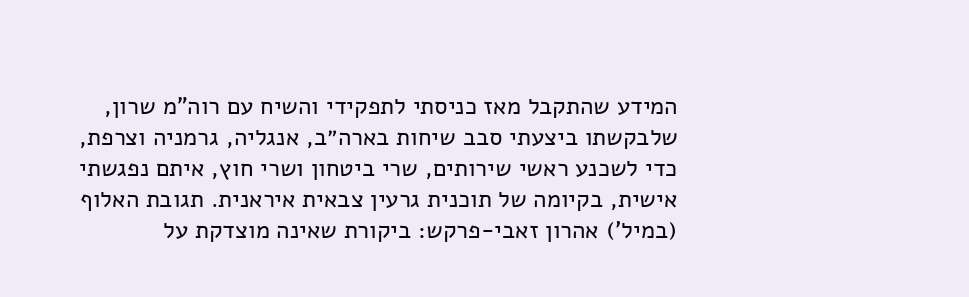המידע שהתקבל מאז כניסתי לתפקידי והשיח עם רוה"מ שרון, שלבקשתו ביצעתי סבב שיחות בארה״ב, אנגליה, גרמניה וצרפת, כדי לשכנע ראשי שירותים, שרי ביטחון ושרי חוץ, איתם נפגשתי אישית, בקיומה של תוכנית גרעין צבאית איראנית. תגובת האלוף (במיל') אהרון זאבי-פרקש: ביקורת שאינה מוצדקת על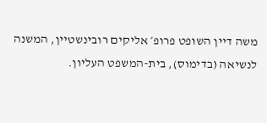משה דיין השופט פרופ׳ אליקים רובינשטיין, המשנה לנשיאה (בדימוס), בית-המשפט העליון.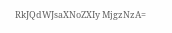RkJQdWJsaXNoZXIy MjgzNzA=